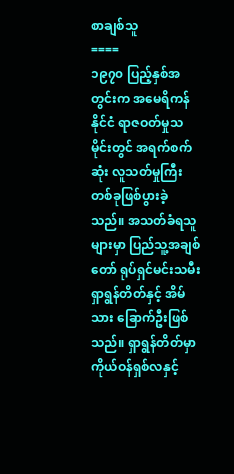စာချစ်သူ
====
၁၉၇၀ ပြည့်နှစ်အတွင်းက အမေရိကန်နိုင်ငံ ရာဇဝတ်မှုသမိုင်းတွင် အရက်စက်ဆုံး လူသတ်မှုကြီးတစ်ခုဖြစ်ပွားခဲ့သည်။ အသတ်ခံရသူ များမှာ ပြည်သူ့အချစ်တော် ရုပ်ရှင်မင်းသမီး ရှာရွန်တိတ်နှင့် အိမ်သား ခြောက်ဦးဖြစ်သည်။ ရှာရွန်တိတ်မှာ ကိုယ်ဝန်ရှစ်လနှင့်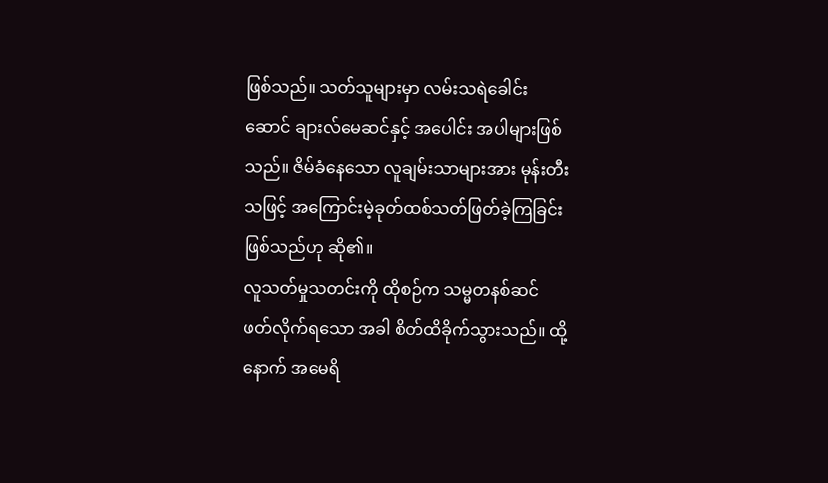ဖြစ်သည်။ သတ်သူများမှာ လမ်းသရဲခေါင်းဆောင် ချားလ်မေဆင်နှင့် အပေါင်း အပါများဖြစ်သည်။ ဇိမ်ခံနေသော လူချမ်းသာများအား မုန်းတီးသဖြင့် အကြောင်းမဲ့ခုတ်ထစ်သတ်ဖြတ်ခဲ့ကြခြင်းဖြစ်သည်ဟု ဆို၏။
လူသတ်မှုသတင်းကို ထိုစဉ်က သမ္မတနစ်ဆင် ဖတ်လိုက်ရသော အခါ စိတ်ထိခိုက်သွားသည်။ ထို့နောက် အမေရိ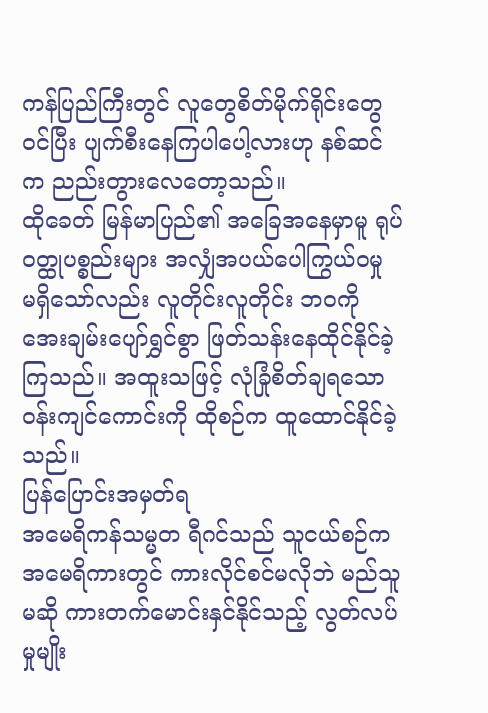ကန်ပြည်ကြီးတွင် လူတွေစိတ်မိုက်ရိုင်းတွေဝင်ပြီး ပျက်စီးနေကြပါပေါ့လားဟု နစ်ဆင်က ညည်းတွားလေတော့သည်။
ထိုခေတ် မြန်မာပြည်၏ အခြေအနေမှာမူ ရုပ်ဝတ္ထုပစ္စည်းများ အလျှံအပယ်ပေါကြွယ်ဝမှု မရှိသော်လည်း လူတိုင်းလူတိုင်း ဘဝကို အေးချမ်းပျော်ရွှင်စွာ ဖြတ်သန်းနေထိုင်နိုင်ခဲ့ကြသည်။ အထူးသဖြင့် လုံခြုံစိတ်ချရသော ဝန်းကျင်ကောင်းကို ထိုစဉ်က ထူထောင်နိုင်ခဲ့သည်။
ပြန်ပြောင်းအမှတ်ရ
အမေရိကန်သမ္မတ ရီဂင်သည် သူငယ်စဉ်က အမေရိကားတွင် ကားလိုင်စင်မလိုဘဲ မည်သူမဆို ကားတက်မောင်းနှင်နိုင်သည့် လွတ်လပ်မှုမျိုး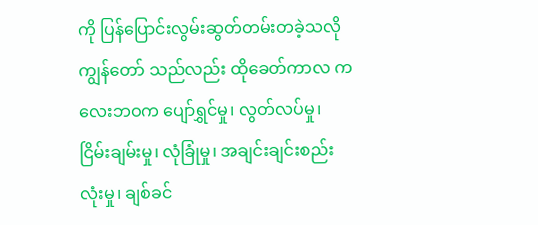ကို ပြန်ပြောင်းလွမ်းဆွတ်တမ်းတခဲ့သလို ကျွန်တော် သည်လည်း ထိုခေတ်ကာလ ကလေးဘဝက ပျော်ရွှင်မှု၊ လွတ်လပ်မှု၊ ငြိမ်းချမ်းမှု၊ လုံခြုံမှု၊ အချင်းချင်းစည်းလုံးမှု၊ ချစ်ခင်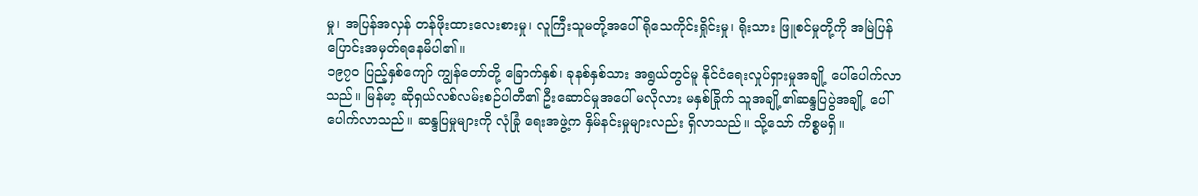မှု၊ အပြန်အလှန် တန်ဖိုးထားလေးစားမှု၊ လူကြီးသူမတို့အပေါ် ရိုသေကိုင်းရှိုင်းမှု၊ ရိုးသား ဖြူစင်မှုတို့ကို အမြဲပြန်ပြောင်းအမှတ်ရနေမိပါ၏။
၁၉၇၀ ပြည့်နှစ်ကျော် ကျွန်တော်တို့ ခြောက်နှစ်၊ ခုနစ်နှစ်သား အရွယ်တွင်မူ နိုင်ငံရေးလှုပ်ရှားမှုအချို့ ပေါ်ပေါက်လာသည်။ မြန်မာ့ ဆိုရှယ်လစ်လမ်းစဉ်ပါတီ၏ ဦးဆောင်မှုအပေါ် မလိုလား မနှစ်ခြိုက် သူအချို့၏ဆန္ဒပြပွဲအချို့ ပေါ်ပေါက်လာသည်။ ဆန္ဒပြမှုများကို လုံခြုံ ရေးအဖွဲ့က နှိမ်နင်းမှုများလည်း ရှိလာသည်။ သို့သော် ကိစ္စမရှိ။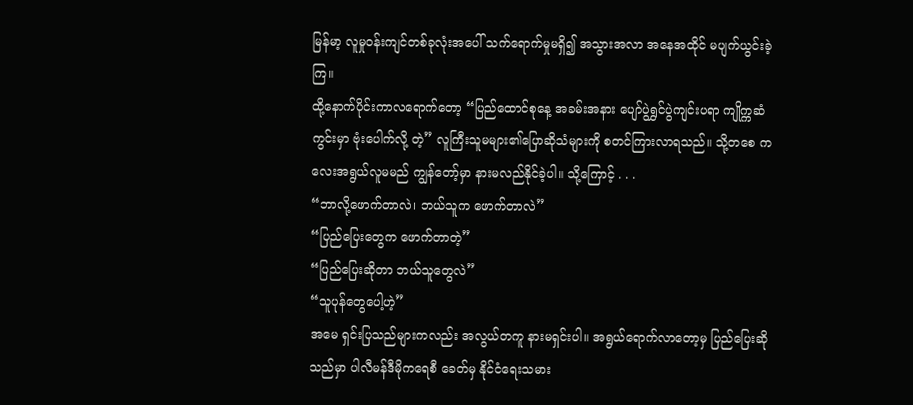မြန်မာ့ လူမှုဝန်းကျင်တစ်ခုလုံးအပေါ် သက်ရောက်မှုမရှိ၍ အသွားအလာ အနေအထိုင် မပျက်ယွင်းခဲ့ကြ။
ထို့နောက်ပိုင်းကာလရောက်တော့ “ပြည်ထောင်စုနေ့ အခမ်းအနား ပျော်ပွဲရွှင်ပွဲကျင်းပရာ ကျိုက္ကဆံကွင်းမှာ ဗုံးပေါက်လို့ တဲ့” လူကြီးသူမများ၏ပြောဆိုသံများကို စတင်ကြားလာရသည်။ သို့တစေ ကလေးအရွယ်လူမမည် ကျွန်တော့်မှာ နားမလည်နိုင်ခဲ့ပါ။ သို့ကြောင့် . . .
“ဘာလို့ဖောက်တာလဲ၊ ဘယ်သူက ဖောက်တာလဲ”
“ပြည်ပြေးတွေက ဖောက်တာတဲ့”
“ပြည်ပြေးဆိုတာ ဘယ်သူတွေလဲ”
“သူပုန်တွေပေါ့ဟဲ့”
အမေ ရှင်းပြသည်များကလည်း အလွယ်တကူ နားမရှင်းပါ။ အရွယ်ရောက်လာတော့မှ ပြည်ပြေးဆိုသည်မှာ ပါလီမန်ဒီမိုကရေစီ ခေတ်မှ နိုင်ငံရေးသမား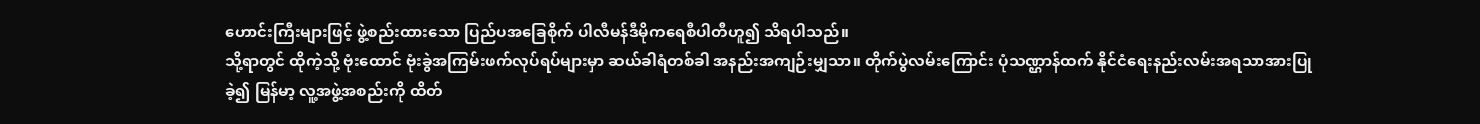ဟောင်းကြီးများဖြင့် ဖွဲ့စည်းထားသော ပြည်ပအခြေစိုက် ပါလီမန်ဒီမိုကရေစီပါတီဟူ၍ သိရပါသည်။
သို့ရာတွင် ထိုကဲ့သို့ ဗုံးထောင် ဗုံးခွဲအကြမ်းဖက်လုပ်ရပ်များမှာ ဆယ်ခါရံတစ်ခါ အနည်းအကျဉ်းမျှသာ။ တိုက်ပွဲလမ်းကြောင်း ပုံသဏ္ဌာန်ထက် နိုင်ငံရေးနည်းလမ်းအရသာအားပြုခဲ့၍ မြန်မာ့ လူ့အဖွဲ့အစည်းကို ထိတ်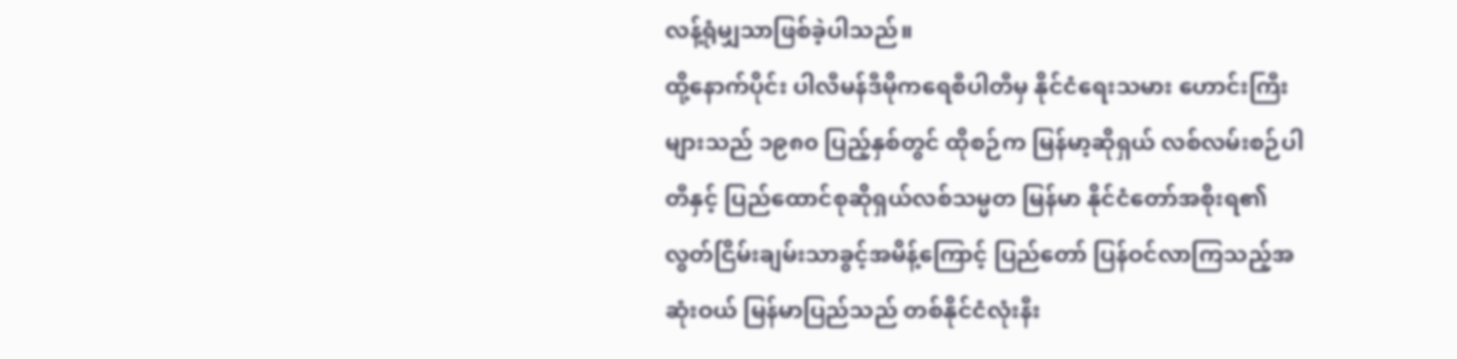လန့်ရုံမျှသာဖြစ်ခဲ့ပါသည်။
ထို့နောက်ပိုင်း ပါလီမန်ဒီမိုကရေစီပါတီမှ နိုင်ငံရေးသမား ဟောင်းကြီးများသည် ၁၉၈၀ ပြည့်နှစ်တွင် ထိုစဉ်က မြန်မာ့ဆိုရှယ် လစ်လမ်းစဉ်ပါတီနှင့် ပြည်ထောင်စုဆိုရှယ်လစ်သမ္မတ မြန်မာ နိုင်ငံတော်အစိုးရ၏ လွတ်ငြိမ်းချမ်းသာခွင့်အမိန့်ကြောင့် ပြည်တော် ပြန်ဝင်လာကြသည့်အဆုံးဝယ် မြန်မာပြည်သည် တစ်နိုင်ငံလုံးနီး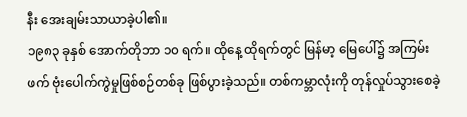နီး အေးချမ်းသာယာခဲ့ပါ၏။
၁၉၈၃ ခုနှစ် အောက်တိုဘာ ၁၀ ရက်။ ထိုနေ့ ထိုရက်တွင် မြန်မာ့ မြေပေါ်၌ အကြမ်းဖက် ဗုံးပေါက်ကွဲမှုဖြစ်စဉ်တစ်ခု ဖြစ်ပွားခဲ့သည်။ တစ်ကမ္ဘာလုံးကို တုန်လှုပ်သွားစေခဲ့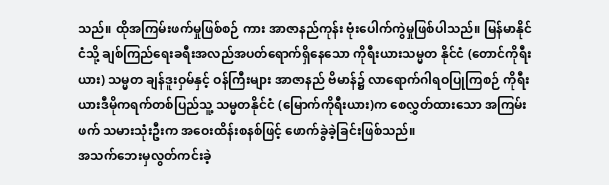သည်။ ထိုအကြမ်းဖက်မှုဖြစ်စဉ် ကား အာဇာနည်ကုန်း ဗုံးပေါက်ကွဲမှုဖြစ်ပါသည်။ မြန်မာနိုင်ငံသို့ ချစ်ကြည်ရေးခရီးအလည်အပတ်ရောက်ရှိနေသော ကိုရီးယားသမ္မတ နိုင်ငံ (တောင်ကိုရီးယား) သမ္မတ ချန်ဒူးဝှမ်နှင့် ဝန်ကြီးများ အာဇာနည် ဗိမာန်၌ လာရောက်ဂါရဝပြုကြစဉ် ကိုရီးယားဒီမိုကရက်တစ်ပြည်သူ့ သမ္မတနိုင်ငံ (မြောက်ကိုရီးယား)က စေလွှတ်ထားသော အကြမ်းဖက် သမားသုံးဦးက အဝေးထိန်းစနစ်ဖြင့် ဖောက်ခွဲခဲ့ခြင်းဖြစ်သည်။
အသက်ဘေးမှလွတ်ကင်းခဲ့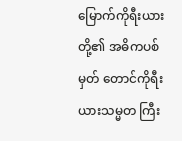မြောက်ကိုရီးယားတို့၏ အဓိကပစ်မှတ် တောင်ကိုရီးယားသမ္မတ ကြီး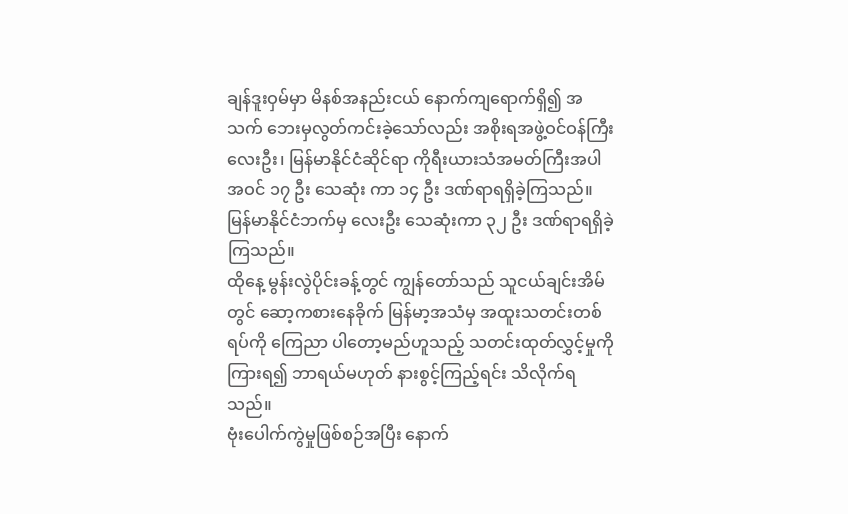ချန်ဒူးဝှမ်မှာ မိနစ်အနည်းငယ် နောက်ကျရောက်ရှိ၍ အသက် ဘေးမှလွတ်ကင်းခဲ့သော်လည်း အစိုးရအဖွဲ့ဝင်ဝန်ကြီး လေးဦး၊ မြန်မာနိုင်ငံဆိုင်ရာ ကိုရီးယားသံအမတ်ကြီးအပါအဝင် ၁၇ ဦး သေဆုံး ကာ ၁၄ ဦး ဒဏ်ရာရရှိခဲ့ကြသည်။ မြန်မာနိုင်ငံဘက်မှ လေးဦး သေဆုံးကာ ၃၂ ဦး ဒဏ်ရာရရှိခဲ့ကြသည်။
ထိုနေ့ မွန်းလွဲပိုင်းခန့်တွင် ကျွန်တော်သည် သူငယ်ချင်းအိမ်တွင် ဆော့ကစားနေခိုက် မြန်မာ့အသံမှ အထူးသတင်းတစ်ရပ်ကို ကြေညာ ပါတော့မည်ဟူသည့် သတင်းထုတ်လွှင့်မှုကိုကြားရ၍ ဘာရယ်မဟုတ် နားစွင့်ကြည့်ရင်း သိလိုက်ရသည်။
ဗုံးပေါက်ကွဲမှုဖြစ်စဉ်အပြီး နောက်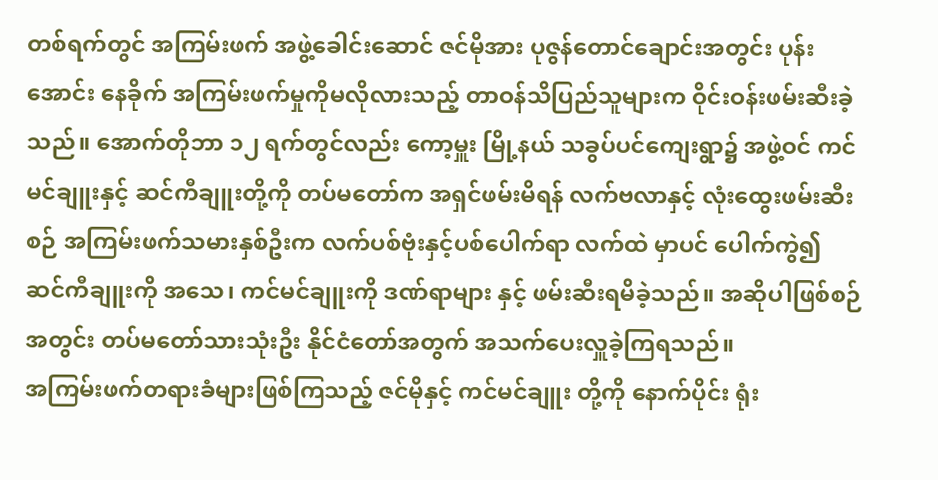တစ်ရက်တွင် အကြမ်းဖက် အဖွဲ့ခေါင်းဆောင် ဇင်မိုအား ပုဇွန်တောင်ချောင်းအတွင်း ပုန်းအောင်း နေခိုက် အကြမ်းဖက်မှုကိုမလိုလားသည့် တာဝန်သိပြည်သူများက ဝိုင်းဝန်းဖမ်းဆီးခဲ့သည်။ အောက်တိုဘာ ၁၂ ရက်တွင်လည်း ကော့မှူး မြို့နယ် သခွပ်ပင်ကျေးရွာ၌ အဖွဲ့ဝင် ကင်မင်ချူးနှင့် ဆင်ကီချူးတို့ကို တပ်မတော်က အရှင်ဖမ်းမိရန် လက်ဗလာနှင့် လုံးထွေးဖမ်းဆီးစဉ် အကြမ်းဖက်သမားနှစ်ဦးက လက်ပစ်ဗုံးနှင့်ပစ်ပေါက်ရာ လက်ထဲ မှာပင် ပေါက်ကွဲ၍ ဆင်ကီချူးကို အသေ၊ ကင်မင်ချူးကို ဒဏ်ရာများ နှင့် ဖမ်းဆီးရမိခဲ့သည်။ အဆိုပါဖြစ်စဉ်အတွင်း တပ်မတော်သားသုံးဦး နိုင်ငံတော်အတွက် အသက်ပေးလှူခဲ့ကြရသည်။
အကြမ်းဖက်တရားခံများဖြစ်ကြသည့် ဇင်မိုနှင့် ကင်မင်ချူး တို့ကို နောက်ပိုင်း ရုံး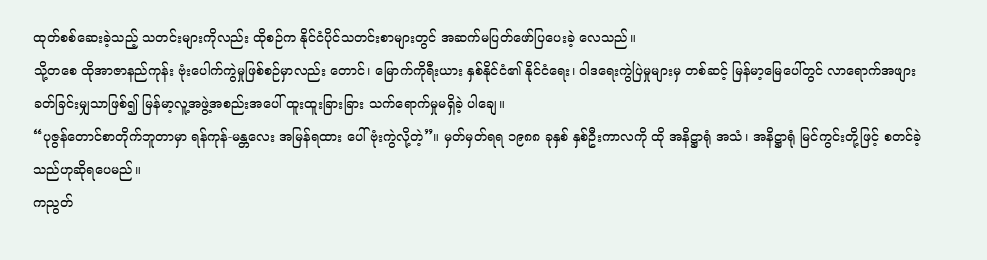ထုတ်စစ်ဆေးခဲ့သည့် သတင်းများကိုလည်း ထိုစဉ်က နိုင်ငံပိုင်သတင်းစာများတွင် အဆက်မပြတ်ဖော်ပြပေးခဲ့ လေသည်။
သို့တစေ ထိုအာဇာနည်ကုန်း ဗုံးပေါက်ကွဲမှုဖြစ်စဉ်မှာလည်း တောင်၊ မြောက်ကိုရီးယား နှစ်နိုင်ငံ၏ နိုင်ငံရေး၊ ဝါဒရေးကွဲပြဲမှုများမှ တစ်ဆင့် မြန်မာ့မြေပေါ်တွင် လာရောက်အဖျားခတ်ခြင်းမျှသာဖြစ်၍ မြန်မာ့လူ့အဖွဲ့အစည်းအပေါ် ထူးထူးခြားခြား သက်ရောက်မှုမရှိခဲ့ ပါချေ။
“ပုဇွန်တောင်စာတိုက်ဘူတာမှာ ရန်ကုန်-မန္တလေး အမြန်ရထား ပေါ် ဗုံးကွဲလို့တဲ့”။ မှတ်မှတ်ရရ ၁၉၈၈ ခုနှစ် နှစ်ဦးကာလကို ထို အနိဋ္ဌာရုံ အသံ၊ အနိဋ္ဌာရုံ မြင်ကွင်းတို့ဖြင့် စတင်ခဲ့သည်ဟုဆိုရပေမည်။
ကညွတ်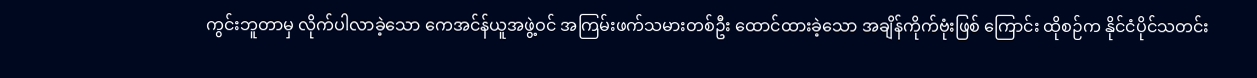ကွင်းဘူတာမှ လိုက်ပါလာခဲ့သော ကေအင်န်ယူအဖွဲ့ဝင် အကြမ်းဖက်သမားတစ်ဦး ထောင်ထားခဲ့သော အချိန်ကိုက်ဗုံးဖြစ် ကြောင်း ထိုစဉ်က နိုင်ငံပိုင်သတင်း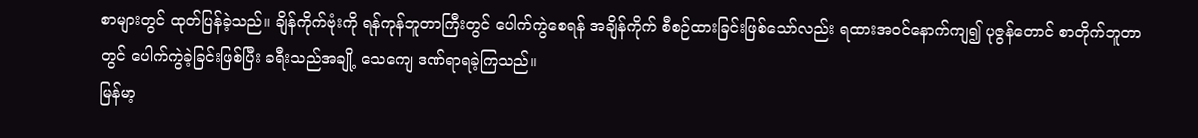စာများတွင် ထုတ်ပြန်ခဲ့သည်။ ချိန်ကိုက်ဗုံးကို ရန်ကုန်ဘူတာကြီးတွင် ပေါက်ကွဲစေရန် အချိန်ကိုက် စီစဉ်ထားခြင်းဖြစ်သော်လည်း ရထားအဝင်နောက်ကျ၍ ပုဇွန်တောင် စာတိုက်ဘူတာတွင် ပေါက်ကွဲခဲ့ခြင်းဖြစ်ပြီး ခရီးသည်အချို့ သေကျေ ဒဏ်ရာရခဲ့ကြသည်။
မြန်မာ့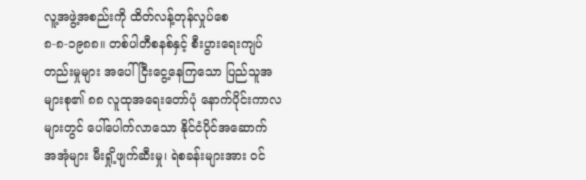လူ့အဖွဲ့အစည်းကို ထိတ်လန့်တုန်လှုပ်စေ
၈-၈-၁၉၈၈။ တစ်ပါတီစနစ်နှင့် စီးပွားရေးကျပ်တည်းမှုများ အပေါ် ငြီးငွေ့နေကြသော ပြည်သူအများစု၏ ၈၈ လူထုအရေးတော်ပုံ နောက်ပိုင်းကာလများတွင် ပေါ်ပေါက်လာသော နိုင်ငံပိုင်အဆောက် အအုံများ မီးရှို့ဖျက်ဆီးမှု၊ ရဲစခန်းများအား ဝင်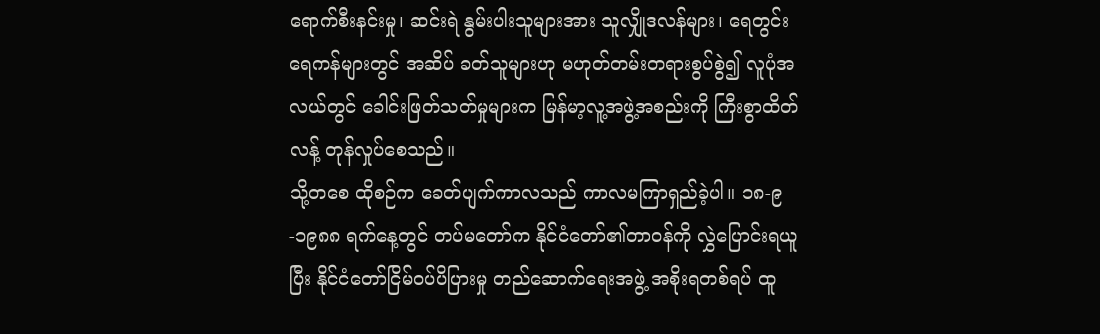ရောက်စီးနင်းမှု၊ ဆင်းရဲ နွမ်းပါးသူများအား သူလျှိုဒလန်များ၊ ရေတွင်းရေကန်များတွင် အဆိပ် ခတ်သူများဟု မဟုတ်တမ်းတရားစွပ်စွဲ၍ လူပုံအလယ်တွင် ခေါင်းဖြတ်သတ်မှုများက မြန်မာ့လူ့အဖွဲ့အစည်းကို ကြီးစွာထိတ်လန့် တုန်လှုပ်စေသည်။
သို့တစေ ထိုစဉ်က ခေတ်ပျက်ကာလသည် ကာလမကြာရှည်ခဲ့ပါ။ ၁၈-၉-၁၉၈၈ ရက်နေ့တွင် တပ်မတော်က နိုင်ငံတော်၏တာဝန်ကို လွှဲပြောင်းရယူပြီး နိုင်ငံတော်ငြိမ်ဝပ်ပိပြားမှု တည်ဆောက်ရေးအဖွဲ့ အစိုးရတစ်ရပ် ထူ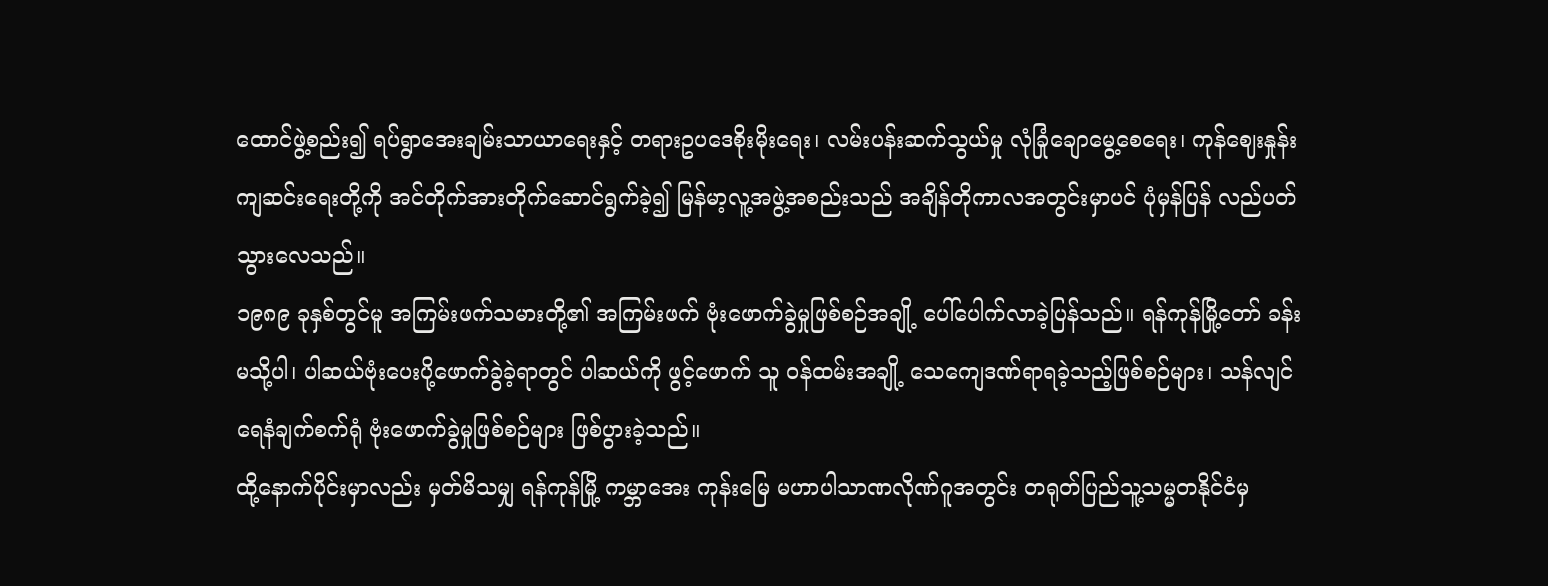ထောင်ဖွဲ့စည်း၍ ရပ်ရွာအေးချမ်းသာယာရေးနှင့် တရားဥပဒေစိုးမိုးရေး၊ လမ်းပန်းဆက်သွယ်မှု လုံခြုံချောမွေ့စေရေး၊ ကုန်ဈေးနှုန်း ကျဆင်းရေးတို့ကို အင်တိုက်အားတိုက်ဆောင်ရွက်ခဲ့၍ မြန်မာ့လူ့အဖွဲ့အစည်းသည် အချိန်တိုကာလအတွင်းမှာပင် ပုံမှန်ပြန် လည်ပတ်သွားလေသည်။
၁၉၈၉ ခုနှစ်တွင်မူ အကြမ်းဖက်သမားတို့၏ အကြမ်းဖက် ဗုံးဖောက်ခွဲမှုဖြစ်စဉ်အချို့ ပေါ်ပေါက်လာခဲ့ပြန်သည်။ ရန်ကုန်မြို့တော် ခန်းမသို့ပါ၊ ပါဆယ်ဗုံးပေးပို့ဖောက်ခွဲခဲ့ရာတွင် ပါဆယ်ကို ဖွင့်ဖောက် သူ ဝန်ထမ်းအချို့ သေကျေဒဏ်ရာရခဲ့သည့်ဖြစ်စဉ်များ၊ သန်လျင် ရေနံချက်စက်ရုံ ဗုံးဖောက်ခွဲမှုဖြစ်စဉ်များ ဖြစ်ပွားခဲ့သည်။
ထို့နောက်ပိုင်းမှာလည်း မှတ်မိသမျှ ရန်ကုန်မြို့ ကမ္ဘာအေး ကုန်းမြေ မဟာပါသာဏလိုဏ်ဂူအတွင်း တရုတ်ပြည်သူ့သမ္မတနိုင်ငံမှ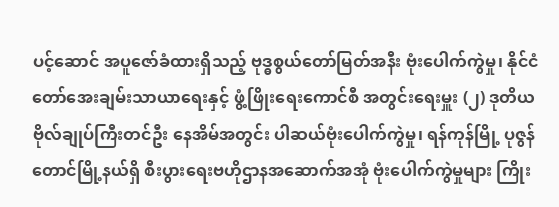ပင့်ဆောင် အပူဇော်ခံထားရှိသည့် ဗုဒ္ဓစွယ်တော်မြတ်အနီး ဗုံးပေါက်ကွဲမှု၊ နိုင်ငံတော်အေးချမ်းသာယာရေးနှင့် ဖွံ့ဖြိုးရေးကောင်စီ အတွင်းရေးမှူး (၂) ဒုတိယဗိုလ်ချုပ်ကြီးတင်ဦး နေအိမ်အတွင်း ပါဆယ်ဗုံးပေါက်ကွဲမှု၊ ရန်ကုန်မြို့ ပုဇွန်တောင်မြို့နယ်ရှိ စီးပွားရေးဗဟိုဌာနအဆောက်အအုံ ဗုံးပေါက်ကွဲမှုများ ကြိုး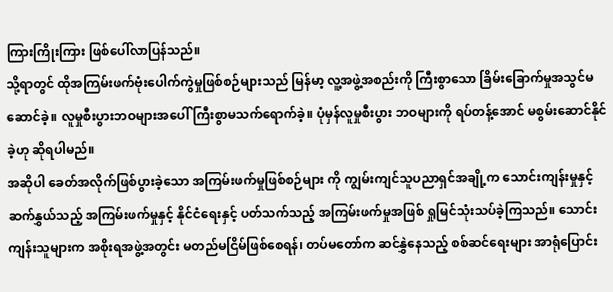ကြားကြိုးကြား ဖြစ်ပေါ်လာပြန်သည်။
သို့ရာတွင် ထိုအကြမ်းဖက်ဗုံးပေါက်ကွဲမှုဖြစ်စဉ်များသည် မြန်မာ့ လူ့အဖွဲ့အစည်းကို ကြီးစွာသော ခြိမ်းခြောက်မှုအသွင်မဆောင်ခဲ့။ လူမှုစီးပွားဘဝများအပေါ် ကြီးစွာမသက်ရောက်ခဲ့။ ပုံမှန်လူမှုစီးပွား ဘဝများကို ရပ်တန့်အောင် မစွမ်းဆောင်နိုင်ခဲ့ဟု ဆိုရပါမည်။
အဆိုပါ ခေတ်အလိုက်ဖြစ်ပွားခဲ့သော အကြမ်းဖက်မှုဖြစ်စဉ်များ ကို ကျွမ်းကျင်သူပညာရှင်အချို့က သောင်းကျန်းမှုနှင့်ဆက်နွှယ်သည့် အကြမ်းဖက်မှုနှင့် နိုင်ငံရေးနှင့် ပတ်သက်သည့် အကြမ်းဖက်မှုအဖြစ် ရှုမြင်သုံးသပ်ခဲ့ကြသည်။ သောင်းကျန်းသူများက အစိုးရအဖွဲ့အတွင်း မတည်မငြိမ်ဖြစ်စေရန်၊ တပ်မတော်က ဆင်နွှဲနေသည့် စစ်ဆင်ရေးများ အာရုံပြောင်း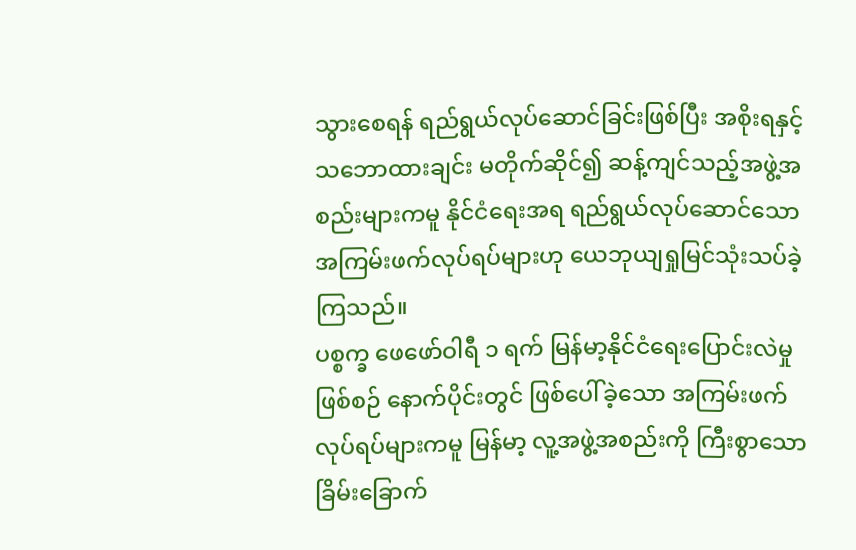သွားစေရန် ရည်ရွယ်လုပ်ဆောင်ခြင်းဖြစ်ပြီး အစိုးရနှင့် သဘောထားချင်း မတိုက်ဆိုင်၍ ဆန့်ကျင်သည့်အဖွဲ့အစည်းများကမူ နိုင်ငံရေးအရ ရည်ရွယ်လုပ်ဆောင်သော အကြမ်းဖက်လုပ်ရပ်များဟု ယေဘုယျရှုမြင်သုံးသပ်ခဲ့ကြသည်။
ပစ္စက္ခ ဖေဖော်ဝါရီ ၁ ရက် မြန်မာ့နိုင်ငံရေးပြောင်းလဲမှုဖြစ်စဉ် နောက်ပိုင်းတွင် ဖြစ်ပေါ်ခဲ့သော အကြမ်းဖက်လုပ်ရပ်များကမူ မြန်မာ့ လူ့အဖွဲ့အစည်းကို ကြီးစွာသော ခြိမ်းခြောက်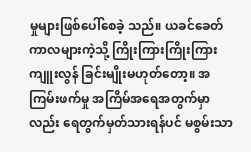မှုများဖြစ်ပေါ်စေခဲ့ သည်။ ယခင်ခေတ်ကာလများကဲ့သို့ ကြိုးကြားကြိုးကြား ကျူးလွန် ခြင်းမျိုးမဟုတ်တော့။ အကြမ်းဖက်မှု အကြိမ်အရေအတွက်မှာလည်း ရေတွက်မှတ်သားရန်ပင် မစွမ်းသာ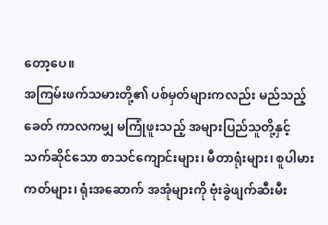တော့ပေ။
အကြမ်းဖက်သမားတို့၏ ပစ်မှတ်များကလည်း မည်သည့်ခေတ် ကာလကမျှ မကြုံဖူးသည့် အများပြည်သူတို့နှင့် သက်ဆိုင်သော စာသင်ကျောင်းများ၊ မီတာရုံးများ၊ စူပါမားကတ်များ၊ ရုံးအဆောက် အအုံများကို ဗုံးခွဲဖျက်ဆီးမီး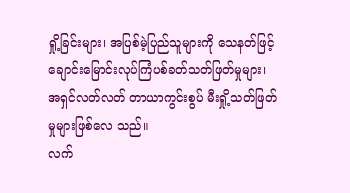ရှို့ခြင်းများ၊ အပြစ်မဲ့ပြည်သူများကို သေနတ်ဖြင့် ချောင်းမြောင်းလုပ်ကြံပစ်ခတ်သတ်ဖြတ်မှုများ၊ အရှင်လတ်လတ် တာယာကွင်းစွပ် မီးရှို့သတ်ဖြတ်မှုများဖြစ်လေ သည်။
လက်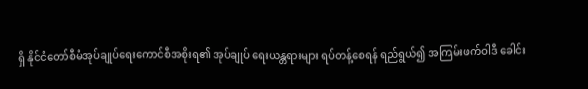ရှိ နိုင်ငံတော်စီမံအုပ်ချုပ်ရေးကောင်စီအစိုးရ၏ အုပ်ချုပ် ရေးယန္တရားများ ရပ်တန့်စေရန် ရည်ရွယ်၍ အကြမ်းဖက်ဝါဒီ ခေါင်း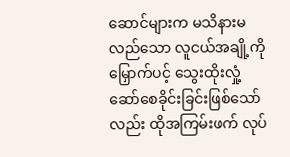ဆောင်များက မသိနားမလည်သော လူငယ်အချို့ကို မြှောက်ပင့် သွေးထိုးလှုံ့ဆော်စေခိုင်းခြင်းဖြစ်သော်လည်း ထိုအကြမ်းဖက် လုပ်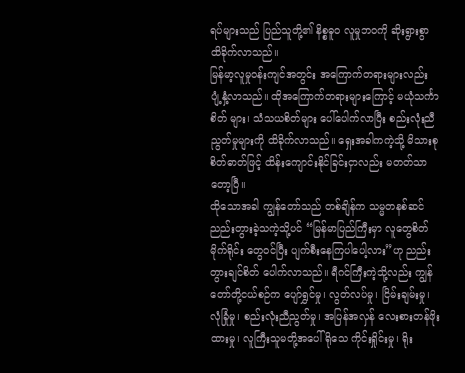ရပ်များသည် ပြည်သူတို့၏ နိစ္စဓူဝ လူမှုဘဝကို ဆိုးရွားစွာ ထိခိုက်လာသည်။
မြန်မာ့လူမှုဝန်းကျင်အတွင်း အကြောက်တရားများလည်း ပျံ့နှံ့လာသည်။ ထိုအကြောက်တရားများကြောင့် မယုံသင်္ကာစိတ် များ၊ သံသယစိတ်များ ပေါ်ပေါက်လာပြီး စည်းလုံးညီညွတ်မှုများကို ထိခိုက်လာသည်။ ရှေးအခါကကဲ့သို့ မိသားစုစိတ်ဓာတ်ဖြင့် ထိန်းကျောင်းနိုင်ခြင်းငှာလည်း မတတ်သာတော့ပြီ။
ထိုသောအခါ ကျွန်တော်သည် တစ်ချိန်က သမ္မတနစ်ဆင် ညည်းတွားခဲ့သကဲ့သို့ပင် “မြန်မာပြည်ကြီးမှာ လူတွေစိတ်မိုက်ရိုင်း တွေဝင်ပြီး ပျက်စီးနေကြပါပေါ့လား”ဟု ညည်းတွားချင်စိတ် ပေါက်လာသည်။ ရီဂင်ကြီးကဲ့သို့လည်း ကျွန်တော်တို့ငယ်စဉ်က ပျော်ရွှင်မှု၊ လွတ်လပ်မှု၊ ငြိမ်းချမ်းမှု၊ လုံခြုံမှု၊ စည်းလုံးညီညွတ်မှု၊ အပြန်အလှန် လေးစားတန်ဖိုးထားမှု၊ လူကြီးသူမတို့အပေါ် ရိုသေ ကိုင်းရှိုင်းမှု၊ ရိုး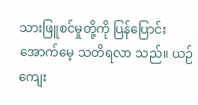သားဖြူစင်မှုတို့ကို ပြန်ပြောင်းအောက်မေ့ သတိရလာ သည်။ ယဉ်ကျေး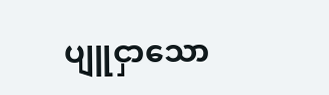ပျူငှာသော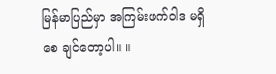မြန်မာပြည်မှာ အကြမ်းဖက်ဝါဒ မရှိစေ ချင်တော့ပါ။ ။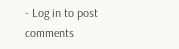- Log in to post comments